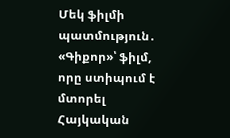Մեկ ֆիլմի պատմություն․ «Գիքոր»՝ ֆիլմ, որը ստիպում է մտորել
Հայկական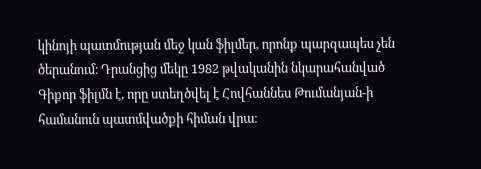կինոյի պատմության մեջ կան ֆիլմեր, որոնք պարզապես չեն ծերանում։ Դրանցից մեկը 1982 թվականին նկարահանված Գիքոր ֆիլմն է, որը ստեղծվել է Հովհաննես Թումանյան-ի համանուն պատմվածքի հիման վրա։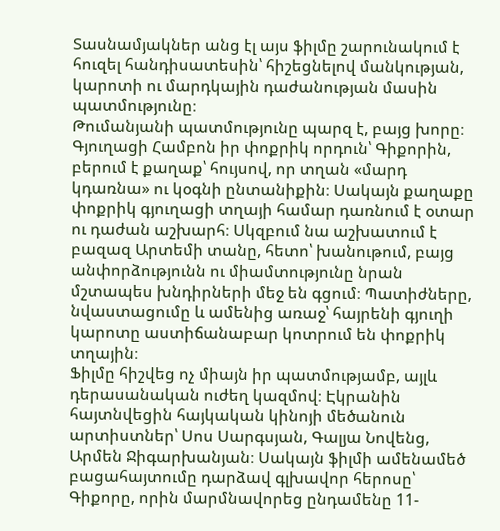Տասնամյակներ անց էլ այս ֆիլմը շարունակում է հուզել հանդիսատեսին՝ հիշեցնելով մանկության, կարոտի ու մարդկային դաժանության մասին պատմությունը։
Թումանյանի պատմությունը պարզ է, բայց խորը։ Գյուղացի Համբոն իր փոքրիկ որդուն՝ Գիքորին, բերում է քաղաք՝ հույսով, որ տղան «մարդ կդառնա» ու կօգնի ընտանիքին։ Սակայն քաղաքը փոքրիկ գյուղացի տղայի համար դառնում է օտար ու դաժան աշխարհ։ Սկզբում նա աշխատում է բազազ Արտեմի տանը, հետո՝ խանութում, բայց անփորձությունն ու միամտությունը նրան մշտապես խնդիրների մեջ են գցում։ Պատիժները, նվաստացումը և ամենից առաջ՝ հայրենի գյուղի կարոտը աստիճանաբար կոտրում են փոքրիկ տղային։
Ֆիլմը հիշվեց ոչ միայն իր պատմությամբ, այլև դերասանական ուժեղ կազմով։ Էկրանին հայտնվեցին հայկական կինոյի մեծանուն արտիստներ՝ Սոս Սարգսյան, Գալյա Նովենց, Արմեն Ջիգարխանյան։ Սակայն ֆիլմի ամենամեծ բացահայտումը դարձավ գլխավոր հերոսը՝ Գիքորը, որին մարմնավորեց ընդամենը 11-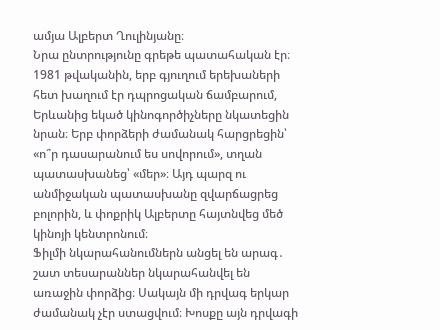ամյա Ալբերտ Ղուլինյանը։
Նրա ընտրությունը գրեթե պատահական էր։ 1981 թվականին, երբ գյուղում երեխաների հետ խաղում էր դպրոցական ճամբարում, Երևանից եկած կինոգործիչները նկատեցին նրան։ Երբ փորձերի ժամանակ հարցրեցին՝ «ո՞ր դասարանում ես սովորում», տղան պատասխանեց՝ «մեր»։ Այդ պարզ ու անմիջական պատասխանը զվարճացրեց բոլորին, և փոքրիկ Ալբերտը հայտնվեց մեծ կինոյի կենտրոնում։
Ֆիլմի նկարահանումներն անցել են արագ․ շատ տեսարաններ նկարահանվել են առաջին փորձից։ Սակայն մի դրվագ երկար ժամանակ չէր ստացվում։ Խոսքը այն դրվագի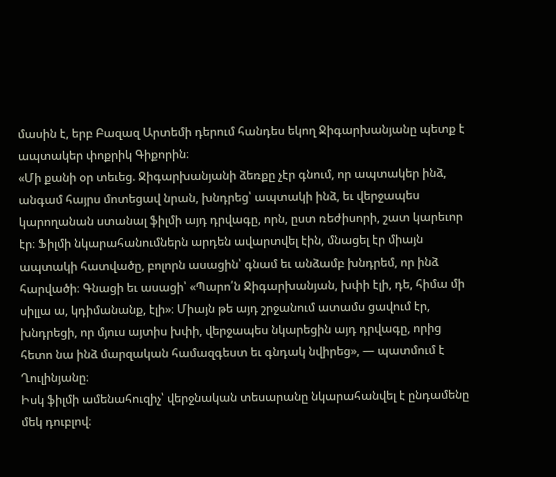մասին է, երբ Բազազ Արտեմի դերում հանդես եկող Ջիգարխանյանը պետք է ապտակեր փոքրիկ Գիքորին։
«Մի քանի օր տեւեց. Ջիգարխանյանի ձեռքը չէր գնում, որ ապտակեր ինձ, անգամ հայրս մոտեցավ նրան, խնդրեց՝ ապտակի ինձ, եւ վերջապես կարողանան ստանալ ֆիլմի այդ դրվագը, որն, ըստ ռեժիսորի, շատ կարեւոր էր։ Ֆիլմի նկարահանումներն արդեն ավարտվել էին, մնացել էր միայն ապտակի հատվածը, բոլորն ասացին՝ գնամ եւ անձամբ խնդրեմ, որ ինձ հարվածի։ Գնացի եւ ասացի՝ «Պարո՛ն Ջիգարխանյան, խփի էլի, դե, հիմա մի սիլլա ա, կդիմանանք, էլի»։ Միայն թե այդ շրջանում ատամս ցավում էր, խնդրեցի, որ մյուս այտիս խփի, վերջապես նկարեցին այդ դրվագը, որից հետո նա ինձ մարզական համազգեստ եւ գնդակ նվիրեց», — պատմում է Ղուլինյանը։
Իսկ ֆիլմի ամենահուզիչ՝ վերջնական տեսարանը նկարահանվել է ընդամենը մեկ դուբլով։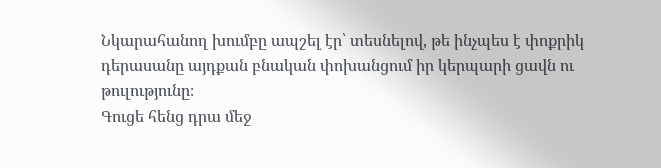Նկարահանող խումբը ապշել էր՝ տեսնելով, թե ինչպես է փոքրիկ դերասանը այդքան բնական փոխանցում իր կերպարի ցավն ու թուլությունը։
Գուցե հենց դրա մեջ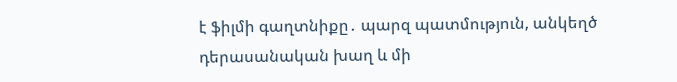է ֆիլմի գաղտնիքը․ պարզ պատմություն, անկեղծ դերասանական խաղ և մի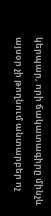կերպար, որի ճակատագիրը մինչև այսօր չի թողնում անտարբեր ոչ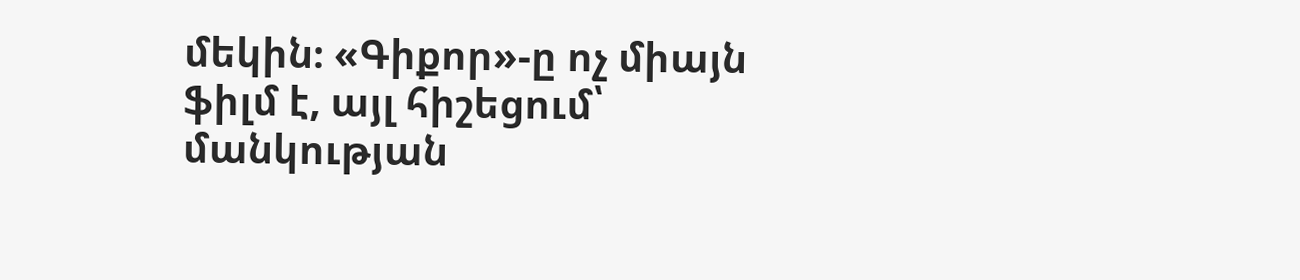մեկին։ «Գիքոր»-ը ոչ միայն ֆիլմ է, այլ հիշեցում՝ մանկության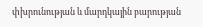փխրունության և մարդկային բարության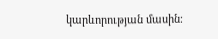կարևորության մասին։